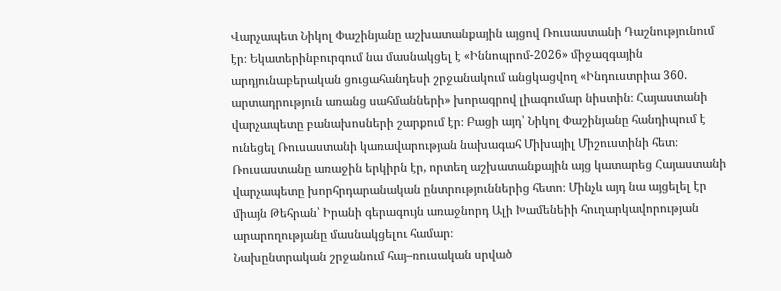Վարչապետ Նիկոլ Փաշինյանը աշխատանքային այցով Ռուսաստանի Դաշնությունում էր։ Եկատերինբուրգում նա մասնակցել է «Իննոպրոմ-2026» միջազգային արդյունաբերական ցուցահանդեսի շրջանակում անցկացվող «Ինդուստրիա 360. արտադրություն առանց սահմանների» խորագրով լիագումար նիստին։ Հայաստանի վարչապետը բանախոսների շարքում էր։ Բացի այդ՝ Նիկոլ Փաշինյանը հանդիպում է ունեցել Ռուսաստանի կառավարության նախագահ Միխայիլ Միշուստինի հետ։
Ռուսաստանը առաջին երկիրն էր, որտեղ աշխատանքային այց կատարեց Հայաստանի վարչապետը խորհրդարանական ընտրություններից հետո։ Մինչև այդ նա այցելել էր միայն Թեհրան՝ Իրանի գերագույն առաջնորդ Ալի Խամենեիի հուղարկավորության արարողությանը մասնակցելու համար։
Նախընտրական շրջանում հայ–ռուսական սրված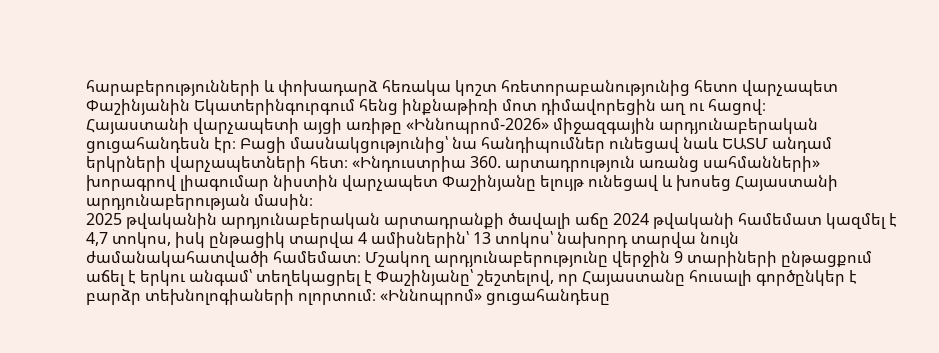հարաբերությունների և փոխադարձ հեռակա կոշտ հռետորաբանությունից հետո վարչապետ Փաշինյանին Եկատերինգուրգում հենց ինքնաթիռի մոտ դիմավորեցին աղ ու հացով։
Հայաստանի վարչապետի այցի առիթը «Իննոպրոմ-2026» միջազգային արդյունաբերական ցուցահանդեսն էր։ Բացի մասնակցությունից՝ նա հանդիպումներ ունեցավ նաև ԵԱՏՄ անդամ երկրների վարչապետների հետ։ «Ինդուստրիա 360. արտադրություն առանց սահմանների» խորագրով լիագումար նիստին վարչապետ Փաշինյանը ելույթ ունեցավ և խոսեց Հայաստանի արդյունաբերության մասին։
2025 թվականին արդյունաբերական արտադրանքի ծավալի աճը 2024 թվականի համեմատ կազմել է 4,7 տոկոս, իսկ ընթացիկ տարվա 4 ամիսներին՝ 13 տոկոս՝ նախորդ տարվա նույն ժամանակահատվածի համեմատ։ Մշակող արդյունաբերությունը վերջին 9 տարիների ընթացքում աճել է երկու անգամ՝ տեղեկացրել է Փաշինյանը՝ շեշտելով, որ Հայաստանը հուսալի գործընկեր է բարձր տեխնոլոգիաների ոլորտում։ «Իննոպրոմ» ցուցահանդեսը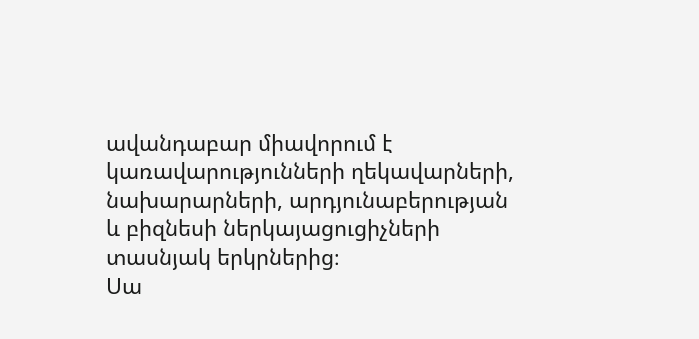ավանդաբար միավորում է կառավարությունների ղեկավարների, նախարարների, արդյունաբերության և բիզնեսի ներկայացուցիչների տասնյակ երկրներից։
Սա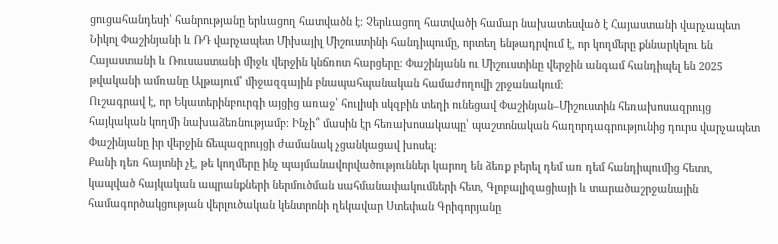ցուցահանդեսի՝ հանրությանը երևացող հատվածն է։ Չերևացող հատվածի համար նախատեսված է Հայաստանի վարչապետ Նիկոլ Փաշինյանի և ՌԴ վարչապետ Միխայիլ Միշուստինի հանդիպումը, որտեղ ենթադրվում է, որ կողմերը քննարկելու են Հայաստանի և Ռուսաստանի միջև վերջին կնճռոտ հարցերը։ Փաշինյանն ու Միշուստինը վերջին անգամ հանդիպել են 2025 թվականի ամռանը Ալթայում՝ միջազգային բնապահպանական համաժողովի շրջանակում։
Ուշագրավ է, որ Եկատերինբուրգի այցից առաջ՝ հուլիսի սկզբին տեղի ունեցավ Փաշինյան–Միշուստին հեռախոսազրույց հայկական կողմի նախաձեռնությամբ։ Ինչի՞ մասին էր հեռախոսակապը՝ պաշտոնական հաղորդագրությունից դուրս վարչապետ Փաշինյանը իր վերջին ճեպազրույցի ժամանակ չցանկացավ խոսել։
Քանի դեռ հայտնի չէ, թե կողմերը ինչ պայմանավորվածություններ կարող են ձեռք բերել դեմ առ դեմ հանդիպումից հետո, կապված հայկական ապրանքների ներմուծման սահմանափակումների հետ, Գլոբալիզացիայի և տարածաշրջանային համագործակցության վերլուծական կենտրոնի ղեկավար Ստեփան Գրիգորյանը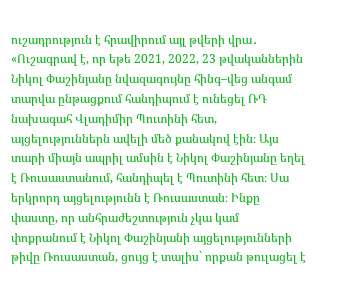ուշադրություն է հրավիրում այլ թվերի վրա․
«Ուշագրավ է, որ եթե 2021, 2022, 23 թվականներին Նիկոլ Փաշինյանը նվազագույնը հինգ–վեց անգամ տարվա ընթացքում հանդիպում է ունեցել ՌԴ նախագահ Վլադիմիր Պուտինի հետ, այցելություններն ավելի մեծ քանակով էին։ Այս տարի միայն ապրիլ ամսին է Նիկոլ Փաշինյանը եղել է Ռուսաստանում, հանդիպել է Պուտինի հետ։ Սա երկրորդ այցելությունն է Ռուսաստան։ Ինքը փաստը, որ անհրաժեշտություն չկա կամ փոքրանում է Նիկոլ Փաշինյանի այցելությունների թիվը Ռուսաստան, ցույց է տալիս` որքան թուլացել է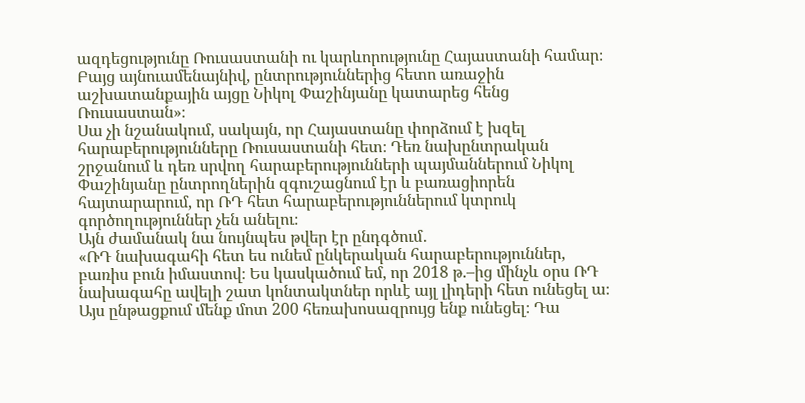ազդեցությունը Ռուսաստանի ու կարևորությունը Հայաստանի համար։ Բայց այնուամենայնիվ, ընտրություններից հետո առաջին աշխատանքային այցը Նիկոլ Փաշինյանը կատարեց հենց Ռուսաստան»։
Սա չի նշանակում, սակայն, որ Հայաստանը փորձում է խզել հարաբերությունները Ռուսաստանի հետ։ Դեռ նախընտրական շրջանում և դեռ սրվող հարաբերությունների պայմաններում Նիկոլ Փաշինյանը ընտրողներին զգուշացնում էր և բառացիորեն հայտարարում, որ ՌԴ հետ հարաբերություններում կտրուկ գործողություններ չեն անելու։
Այն ժամանակ նա նույնպես թվեր էր ընդգծում․
«ՌԴ նախագահի հետ ես ունեմ ընկերական հարաբերություններ, բառիս բուն իմաստով։ Ես կասկածում եմ, որ 2018 թ.–ից մինչև օրս ՌԴ նախագահը ավելի շատ կոնտակտներ որևէ այլ լիդերի հետ ունեցել ա։ Այս ընթացքում մենք մոտ 200 հեռախոսազրույց ենք ունեցել։ Դա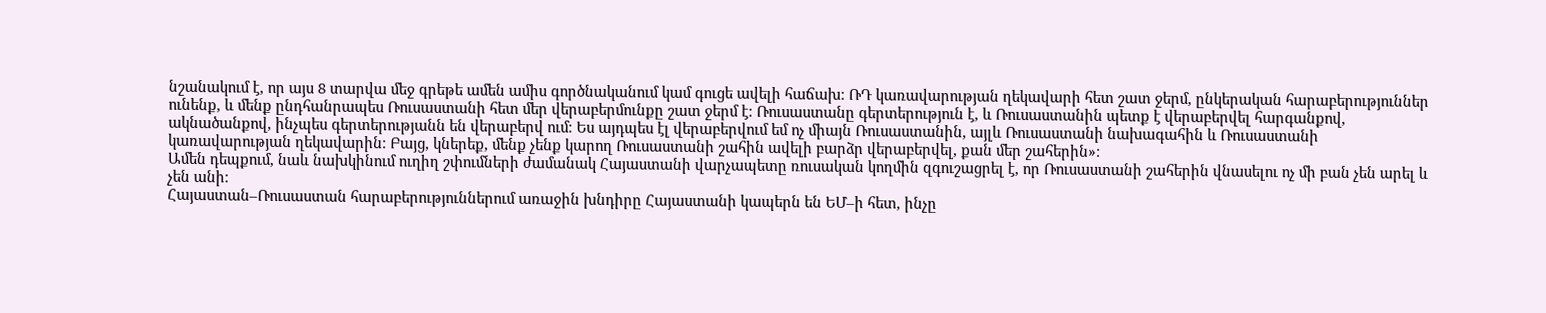նշանակում է, որ այս 8 տարվա մեջ գրեթե ամեն ամիս գործնականում կամ գուցե ավելի հաճախ։ ՌԴ կառավարության ղեկավարի հետ շատ ջերմ, ընկերական հարաբերություններ ունենք, և մենք ընդհանրապես Ռուսաստանի հետ մեր վերաբերմունքը շատ ջերմ է։ Ռուսաստանը գերտերություն է, և Ռուսաստանին պետք է վերաբերվել հարգանքով, ակնածանքով, ինչպես գերտերությանն են վերաբերվ ում։ Ես այդպես էլ վերաբերվում եմ ոչ միայն Ռուսաստանին, այլև Ռուսաստանի նախագահին և Ռուսաստանի կառավարության ղեկավարին։ Բայց, կներեք, մենք չենք կարող Ռուսաստանի շահին ավելի բարձր վերաբերվել, քան մեր շահերին»։
Ամեն դեպքում, նաև նախկինում ուղիղ շփումների ժամանակ Հայաստանի վարչապետը ռուսական կողմին զգուշացրել է, որ Ռուսաստանի շահերին վնասելու ոչ մի բան չեն արել և չեն անի։
Հայաստան–Ռուսաստան հարաբերություններում առաջին խնդիրը Հայաստանի կապերն են ԵՄ–ի հետ, ինչը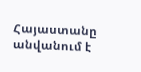Հայաստանը անվանում է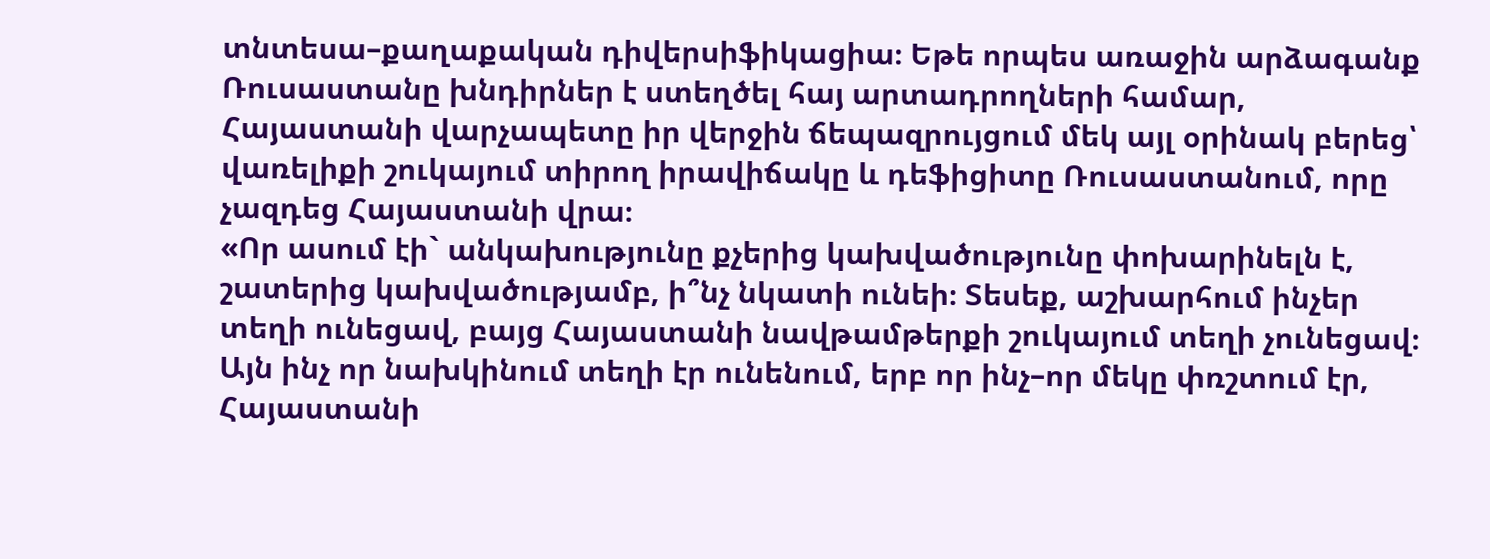տնտեսա–քաղաքական դիվերսիֆիկացիա։ Եթե որպես առաջին արձագանք Ռուսաստանը խնդիրներ է ստեղծել հայ արտադրողների համար, Հայաստանի վարչապետը իր վերջին ճեպազրույցում մեկ այլ օրինակ բերեց՝ վառելիքի շուկայում տիրող իրավիճակը և դեֆիցիտը Ռուսաստանում, որը չազդեց Հայաստանի վրա։
«Որ ասում էի` անկախությունը քչերից կախվածությունը փոխարինելն է, շատերից կախվածությամբ, ի՞նչ նկատի ունեի։ Տեսեք, աշխարհում ինչեր տեղի ունեցավ, բայց Հայաստանի նավթամթերքի շուկայում տեղի չունեցավ։ Այն ինչ որ նախկինում տեղի էր ունենում, երբ որ ինչ–որ մեկը փռշտում էր, Հայաստանի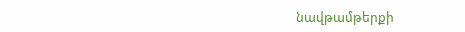նավթամթերքի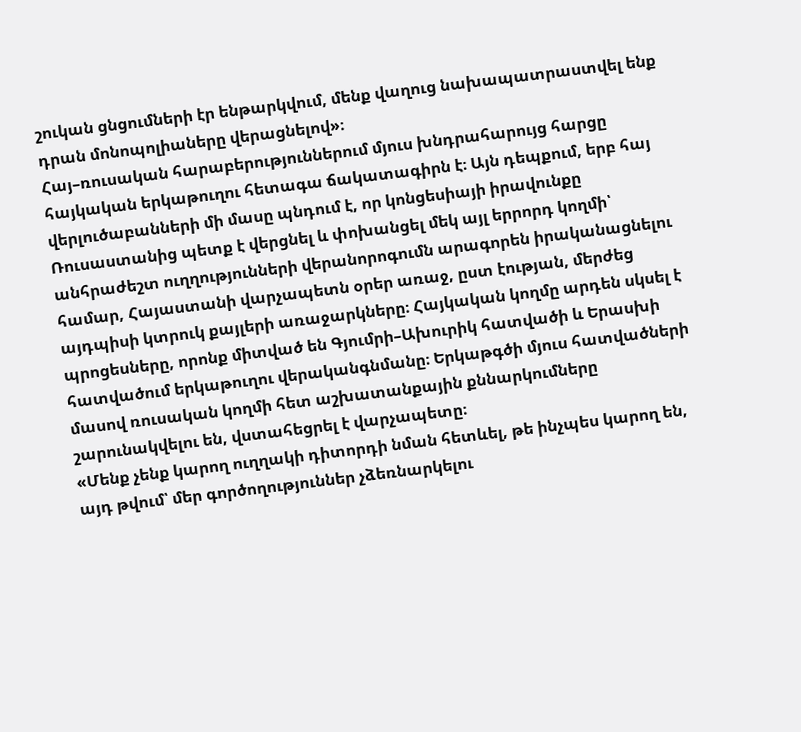շուկան ցնցումների էր ենթարկվում, մենք վաղուց նախապատրաստվել ենք դրան մոնոպոլիաները վերացնելով»։
Հայ–ռուսական հարաբերություններում մյուս խնդրահարույց հարցը հայկական երկաթուղու հետագա ճակատագիրն է։ Այն դեպքում, երբ հայ վերլուծաբանների մի մասը պնդում է, որ կոնցեսիայի իրավունքը Ռուսաստանից պետք է վերցնել և փոխանցել մեկ այլ երրորդ կողմի՝ անհրաժեշտ ուղղությունների վերանորոգումն արագորեն իրականացնելու համար, Հայաստանի վարչապետն օրեր առաջ, ըստ էության, մերժեց այդպիսի կտրուկ քայլերի առաջարկները։ Հայկական կողմը արդեն սկսել է պրոցեսները, որոնք միտված են Գյումրի–Ախուրիկ հատվածի և Երասխի հատվածում երկաթուղու վերականգնմանը։ Երկաթգծի մյուս հատվածների մասով ռուսական կողմի հետ աշխատանքային քննարկումները շարունակվելու են, վստահեցրել է վարչապետը։
«Մենք չենք կարող ուղղակի դիտորդի նման հետևել, թե ինչպես կարող են, այդ թվում՝ մեր գործողություններ չձեռնարկելու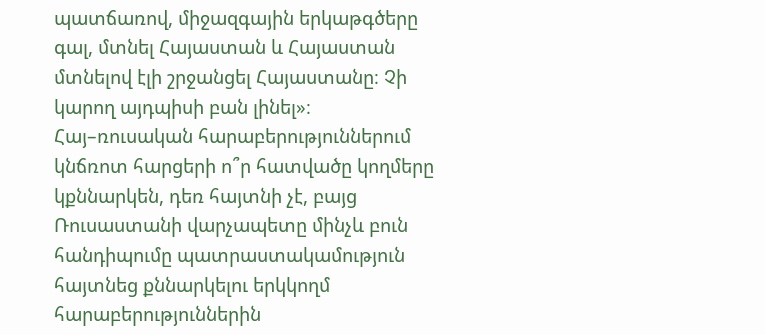պատճառով, միջազգային երկաթգծերը գալ, մտնել Հայաստան և Հայաստան մտնելով էլի շրջանցել Հայաստանը։ Չի կարող այդպիսի բան լինել»։
Հայ–ռուսական հարաբերություններում կնճռոտ հարցերի ո՞ր հատվածը կողմերը կքննարկեն, դեռ հայտնի չէ, բայց Ռուսաստանի վարչապետը մինչև բուն հանդիպումը պատրաստակամություն հայտնեց քննարկելու երկկողմ հարաբերություններին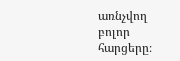առնչվող բոլոր հարցերը։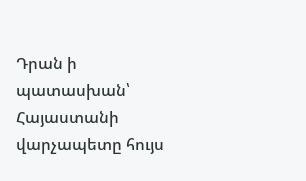Դրան ի պատասխան՝ Հայաստանի վարչապետը հույս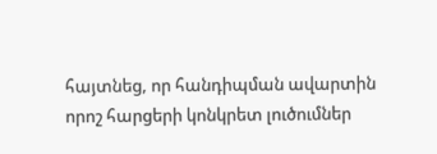հայտնեց, որ հանդիպման ավարտին որոշ հարցերի կոնկրետ լուծումներ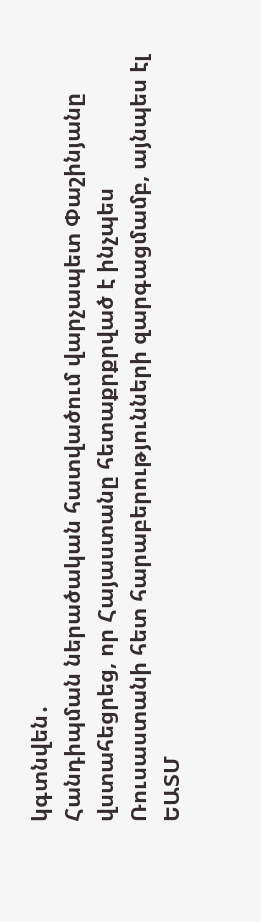կգտնվեն․
Հանդիպման ներածական հատվածում վարչապետ Փաշինյանը վստահեցրեց, որ Հայաստանը հետաքրքրված է ինչպես Ռուսաստանի հետ հարաբերությունների զարգացմամբ, այնպես էլ ԵԱՏՄ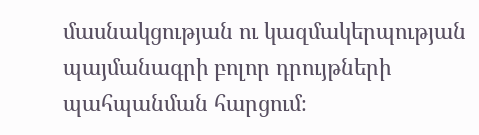մասնակցության ու կազմակերպության պայմանագրի բոլոր դրույթների պահպանման հարցում։